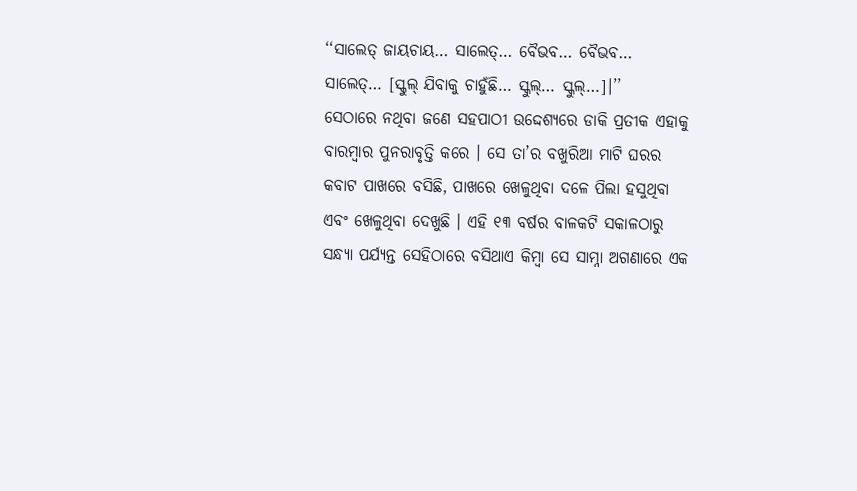‘‘ସାଲେତ୍ ଜାୟଚାୟ… ସାଲେତ୍… ବୈଭବ… ବୈଭବ… ସାଲେତ୍… [ସ୍କୁଲ୍ ଯିବାକୁ ଚାହୁଁଛି… ସ୍କୁଲ୍… ସ୍କୁଲ୍…]।’’
ସେଠାରେ ନଥିବା ଜଣେ ସହପାଠୀ ଉଦ୍ଦେଶ୍ୟରେ ଡାକି ପ୍ରତୀକ ଏହାକୁ ବାରମ୍ବାର ପୁନରାବୃତ୍ତି କରେ । ସେ ତା’ର ବଖୁରିଆ ମାଟି ଘରର କବାଟ ପାଖରେ ବସିଛି, ପାଖରେ ଖେଳୁଥିବା ଦଳେ ପିଲା ହସୁଥିବା ଏବଂ ଖେଳୁଥିବା ଦେଖୁଛି । ଏହି ୧୩ ବର୍ଷର ବାଳକଟି ସକାଳଠାରୁ ସନ୍ଧ୍ୟା ପର୍ଯ୍ୟନ୍ତ ସେହିଠାରେ ବସିଥାଏ କିମ୍ବା ସେ ସାମ୍ନା ଅଗଣାରେ ଏକ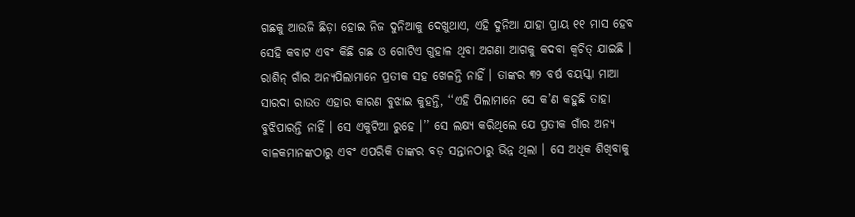ଗଛକୁ ଆଉଜି ଛିଡ଼ା ହୋଇ ନିଜ ଦୁନିଆକୁ ଦେଖୁଥାଏ, ଏହି ଦୁନିଆ ଯାହା ପ୍ରାୟ ୧୧ ମାସ ହେବ ସେହି କବାଟ ଏବଂ କିଛି ଗଛ ଓ ଗୋଟିଏ ଗୁହାଳ ଥିବା ଅଗଣା ଆଗକୁ କଦବା କ୍ୱଚିତ୍ ଯାଇଛି ।
ରାଶିନ୍ ଗାଁର ଅନ୍ୟପିଲାମାନେ ପ୍ରତୀକ ସହ ଖେଳନ୍ତି ନାହିଁ । ତାଙ୍କର ୩୨ ବର୍ଷ ବୟସ୍କା ମାଆ ସାରଦା ରାଉତ ଏହାର କାରଣ ବୁଝାଇ କୁହନ୍ତି, ‘‘ଏହି ପିଲାମାନେ ସେ କ’ଣ କହୁଛି ତାହା ବୁଝିପାରନ୍ତି ନାହିଁ । ସେ ଏକୁଟିଆ ରୁହେ ।’’ ସେ ଲକ୍ଷ୍ୟ କରିଥିଲେ ଯେ ପ୍ରତୀକ ଗାଁର ଅନ୍ୟ ବାଳକମାନଙ୍କଠାରୁ ଏବଂ ଏପରିକି ତାଙ୍କର ବଡ଼ ସନ୍ତାନଠାରୁ ଭିନ୍ନ ଥିଲା । ସେ ଅଧିକ ଶିଖିବାକୁ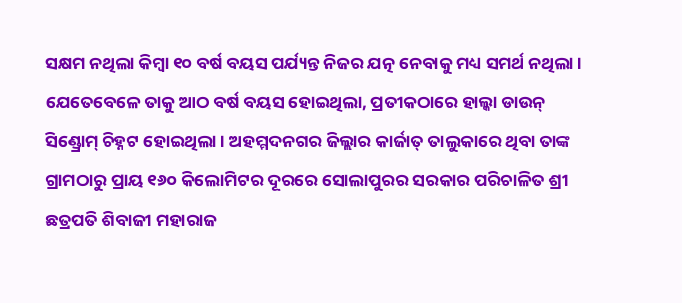ସକ୍ଷମ ନଥିଲା କିମ୍ବା ୧୦ ବର୍ଷ ବୟସ ପର୍ଯ୍ୟନ୍ତ ନିଜର ଯତ୍ନ ନେବାକୁ ମଧ୍ୟ ସମର୍ଥ ନଥିଲା ।
ଯେତେବେଳେ ତାକୁ ଆଠ ବର୍ଷ ବୟସ ହୋଇଥିଲା, ପ୍ରତୀକଠାରେ ହାଲ୍କା ଡାଉନ୍ ସିଣ୍ଡ୍ରୋମ୍ ଚିହ୍ନଟ ହୋଇଥିଲା । ଅହମ୍ମଦନଗର ଜିଲ୍ଲାର କାର୍ଜାତ୍ ତାଲୁକାରେ ଥିବା ତାଙ୍କ ଗ୍ରାମଠାରୁ ପ୍ରାୟ ୧୬୦ କିଲୋମିଟର ଦୂରରେ ସୋଲାପୁରର ସରକାର ପରିଚାଳିତ ଶ୍ରୀ ଛତ୍ରପତି ଶିବାଜୀ ମହାରାଜ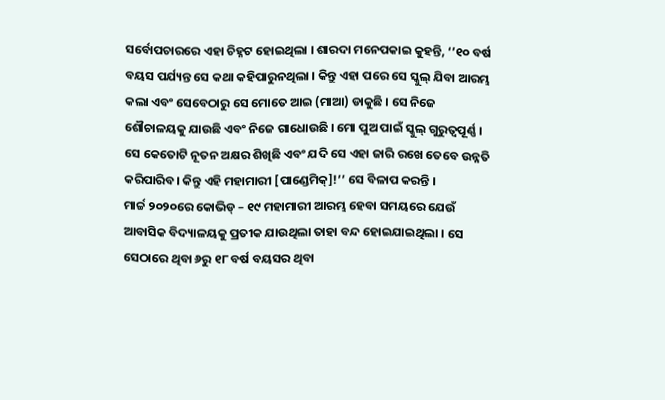ସର୍ବୋପଚାରରେ ଏହା ଚିହ୍ନଟ ହୋଇଥିଲା । ଶାରଦା ମନେପକାଇ କୁହନ୍ତି, ‘’୧୦ ବର୍ଷ ବୟସ ପର୍ଯ୍ୟନ୍ତ ସେ କଥା କହିପାରୁନଥିଲା । କିନ୍ତୁ ଏହା ପରେ ସେ ସ୍କୁଲ୍ ଯିବା ଆରମ୍ଭ କଲା ଏବଂ ସେବେଠାରୁ ସେ ମୋତେ ଆଇ (ମାଆ) ଡାକୁଛି । ସେ ନିଜେ ଶୌଚାଳୟକୁ ଯାଉଛି ଏବଂ ନିଜେ ଗାଧୋଉଛି । ମୋ ପୁଅ ପାଇଁ ସ୍କୁଲ୍ ଗୁରୁତ୍ୱପୂର୍ଣ୍ଣ । ସେ କେତୋଟି ନୂତନ ଅକ୍ଷର ଶିଖିଛି ଏବଂ ଯଦି ସେ ଏହା ଜାରି ରଖେ ତେବେ ଉନ୍ନତି କରିପାରିବ। କିନ୍ତୁ ଏହି ମହାମାରୀ [ପାଣ୍ଡେମିକ୍]!’’ ସେ ବିଳାପ କରନ୍ତି ।
ମାର୍ଚ୍ଚ ୨୦୨୦ରେ କୋଭିଡ୍ – ୧୯ ମହାମାରୀ ଆରମ୍ଭ ହେବା ସମୟରେ ଯେଉଁ ଆବାସିକ ବିଦ୍ୟାଳୟକୁ ପ୍ରତୀକ ଯାଉଥିଲା ତାହା ବନ୍ଦ ହୋଇଯାଇଥିଲା । ସେ ସେଠାରେ ଥିବା ୬ରୁ ୧୮ ବର୍ଷ ବୟସର ଥିବା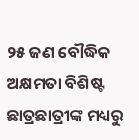୨୫ ଜଣ ବୌଦ୍ଧିକ ଅକ୍ଷମତା ବିଶିଷ୍ଟ ଛାତ୍ରଛାତ୍ରୀଙ୍କ ମଧ୍ୟରୁ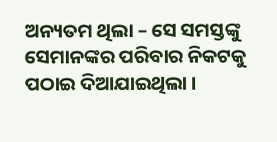ଅନ୍ୟତମ ଥିଲା – ସେ ସମସ୍ତଙ୍କୁ ସେମାନଙ୍କର ପରିବାର ନିକଟକୁ ପଠାଇ ଦିଆଯାଇଥିଲା ।